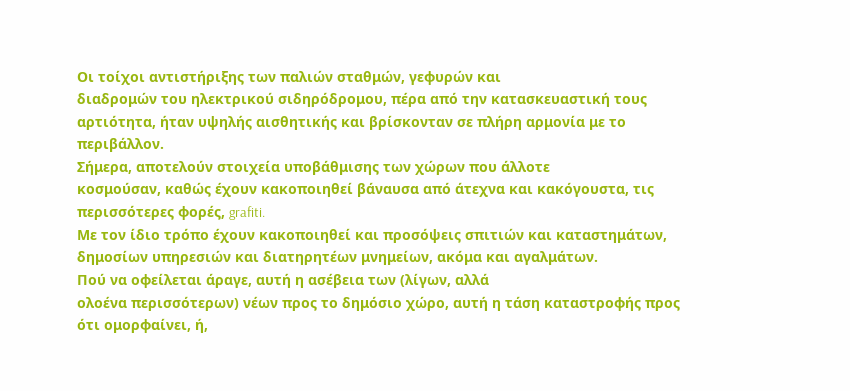Οι τοίχοι αντιστήριξης των παλιών σταθμών, γεφυρών και
διαδρομών του ηλεκτρικού σιδηρόδρομου, πέρα από την κατασκευαστική τους
αρτιότητα, ήταν υψηλής αισθητικής και βρίσκονταν σε πλήρη αρμονία με το
περιβάλλον.
Σήμερα, αποτελούν στοιχεία υποβάθμισης των χώρων που άλλοτε
κοσμούσαν, καθώς έχουν κακοποιηθεί βάναυσα από άτεχνα και κακόγουστα, τις
περισσότερες φορές, grafiti.
Με τον ίδιο τρόπο έχουν κακοποιηθεί και προσόψεις σπιτιών και καταστημάτων,
δημοσίων υπηρεσιών και διατηρητέων μνημείων, ακόμα και αγαλμάτων.
Πού να οφείλεται άραγε, αυτή η ασέβεια των (λίγων, αλλά
ολοένα περισσότερων) νέων προς το δημόσιο χώρο, αυτή η τάση καταστροφής προς
ότι ομορφαίνει, ή,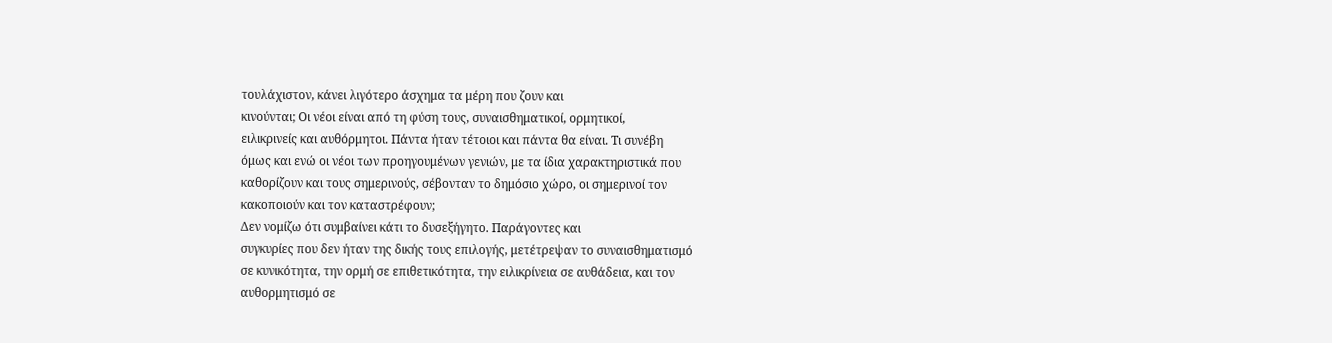τουλάχιστον, κάνει λιγότερο άσχημα τα μέρη που ζουν και
κινούνται; Οι νέοι είναι από τη φύση τους, συναισθηματικοί, ορμητικοί,
ειλικρινείς και αυθόρμητοι. Πάντα ήταν τέτοιοι και πάντα θα είναι. Τι συνέβη
όμως και ενώ οι νέοι των προηγουμένων γενιών, με τα ίδια χαρακτηριστικά που
καθορίζουν και τους σημερινούς, σέβονταν το δημόσιο χώρο, οι σημερινοί τον
κακοποιούν και τον καταστρέφουν;
Δεν νομίζω ότι συμβαίνει κάτι το δυσεξήγητο. Παράγοντες και
συγκυρίες που δεν ήταν της δικής τους επιλογής, μετέτρεψαν το συναισθηματισμό
σε κυνικότητα, την ορμή σε επιθετικότητα, την ειλικρίνεια σε αυθάδεια, και τον
αυθορμητισμό σε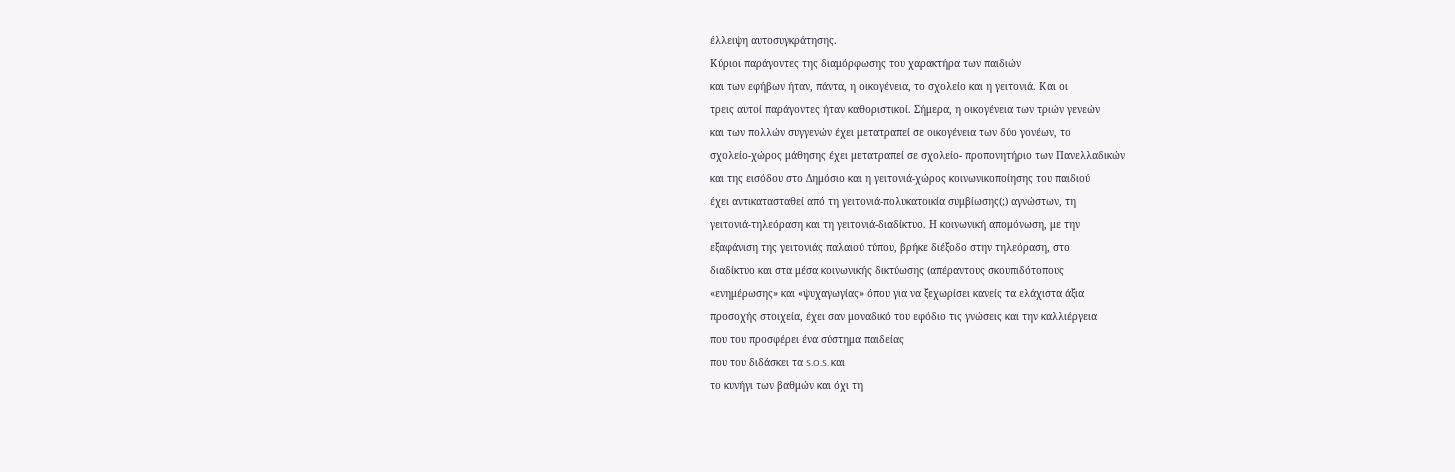έλλειψη αυτοσυγκράτησης.
Κύριοι παράγοντες της διαμόρφωσης του χαρακτήρα των παιδιών
και των εφήβων ήταν, πάντα, η οικογένεια, το σχολείο και η γειτονιά. Και οι
τρεις αυτοί παράγοντες ήταν καθοριστικοί. Σήμερα, η οικογένεια των τριών γενεών
και των πολλών συγγενών έχει μετατραπεί σε οικογένεια των δύο γονέων, το
σχολείο-χώρος μάθησης έχει μετατραπεί σε σχολείο- προπονητήριο των Πανελλαδικών
και της εισόδου στο Δημόσιο και η γειτονιά-χώρος κοινωνικοποίησης του παιδιού
έχει αντικατασταθεί από τη γειτονιά-πολυκατοικία συμβίωσης(;) αγνώστων, τη
γειτονιά-τηλεόραση και τη γειτονιά-διαδίκτυο. Η κοινωνική απομόνωση, με την
εξαφάνιση της γειτονιάς παλαιού τύπου, βρήκε διέξοδο στην τηλεόραση, στο
διαδίκτυο και στα μέσα κοινωνικής δικτύωσης (απέραντους σκουπιδότοπους
«ενημέρωσης» και «ψυχαγωγίας» όπου για να ξεχωρίσει κανείς τα ελάχιστα άξια
προσοχής στοιχεία, έχει σαν μοναδικό του εφόδιο τις γνώσεις και την καλλιέργεια
που του προσφέρει ένα σύστημα παιδείας
που του διδάσκει τα S.O.S. και
το κυνήγι των βαθμών και όχι τη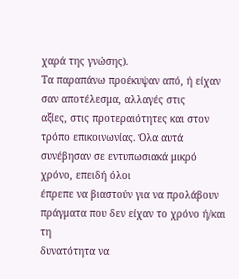χαρά της γνώσης).
Τα παραπάνω προέκυψαν από, ή είχαν σαν αποτέλεσμα, αλλαγές στις
αξίες, στις προτεραιότητες και στον
τρόπο επικοινωνίας. Όλα αυτά συνέβησαν σε εντυπωσιακά μικρό χρόνο, επειδή όλοι
έπρεπε να βιαστούν για να προλάβουν πράγματα που δεν είχαν το χρόνο ή/και τη
δυνατότητα να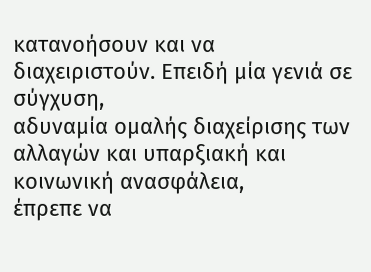κατανοήσουν και να διαχειριστούν. Επειδή μία γενιά σε σύγχυση,
αδυναμία ομαλής διαχείρισης των αλλαγών και υπαρξιακή και κοινωνική ανασφάλεια,
έπρεπε να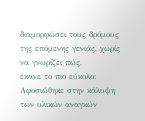διαμορφώσει τους δρόμους της επόμενης γενιάς, χωρίς να γνωρίζει πώς,
έκανε το πιο εύκολο: Αφοσιώθηκε στην κάλυψη των υλικών αναγκών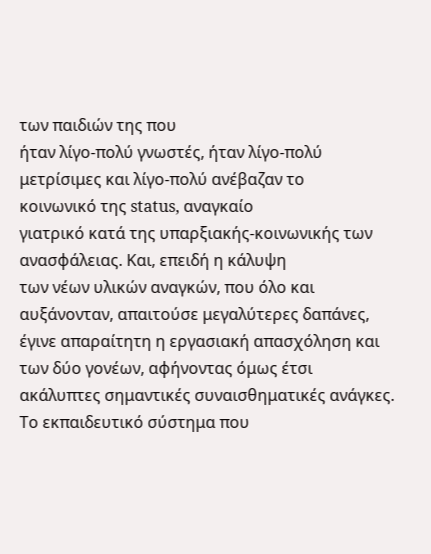των παιδιών της που
ήταν λίγο-πολύ γνωστές, ήταν λίγο-πολύ μετρίσιμες και λίγο-πολύ ανέβαζαν το
κοινωνικό της status, αναγκαίο
γιατρικό κατά της υπαρξιακής-κοινωνικής των ανασφάλειας. Και, επειδή η κάλυψη
των νέων υλικών αναγκών, που όλο και αυξάνονταν, απαιτούσε μεγαλύτερες δαπάνες,
έγινε απαραίτητη η εργασιακή απασχόληση και των δύο γονέων, αφήνοντας όμως έτσι
ακάλυπτες σημαντικές συναισθηματικές ανάγκες.
Το εκπαιδευτικό σύστημα που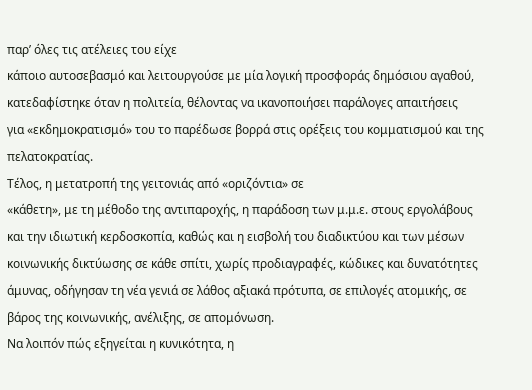παρ’ όλες τις ατέλειες του είχε
κάποιο αυτοσεβασμό και λειτουργούσε με μία λογική προσφοράς δημόσιου αγαθού,
κατεδαφίστηκε όταν η πολιτεία, θέλοντας να ικανοποιήσει παράλογες απαιτήσεις
για «εκδημοκρατισμό» του το παρέδωσε βορρά στις ορέξεις του κομματισμού και της
πελατοκρατίας.
Τέλος, η μετατροπή της γειτονιάς από «οριζόντια» σε
«κάθετη», με τη μέθοδο της αντιπαροχής, η παράδοση των μ.μ.ε. στους εργολάβους
και την ιδιωτική κερδοσκοπία, καθώς και η εισβολή του διαδικτύου και των μέσων
κοινωνικής δικτύωσης σε κάθε σπίτι, χωρίς προδιαγραφές, κώδικες και δυνατότητες
άμυνας, οδήγησαν τη νέα γενιά σε λάθος αξιακά πρότυπα, σε επιλογές ατομικής, σε
βάρος της κοινωνικής, ανέλιξης, σε απομόνωση.
Να λοιπόν πώς εξηγείται η κυνικότητα, η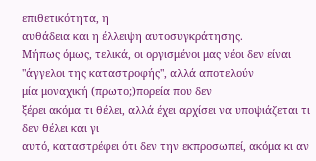επιθετικότητα, η
αυθάδεια και η έλλειψη αυτοσυγκράτησης.
Μήπως όμως, τελικά, οι οργισμένοι μας νέοι δεν είναι "άγγελοι της καταστροφής", αλλά αποτελούν
μία μοναχική (πρωτο;)πορεία που δεν
ξέρει ακόμα τι θέλει, αλλά έχει αρχίσει να υποψιάζεται τι δεν θέλει και γι
αυτό, καταστρέφει ότι δεν την εκπροσωπεί, ακόμα κι αν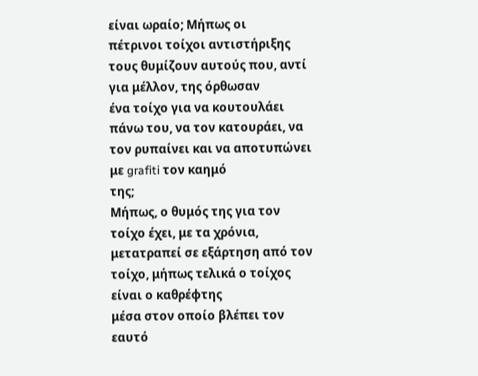είναι ωραίο; Μήπως οι
πέτρινοι τοίχοι αντιστήριξης τους θυμίζουν αυτούς που, αντί για μέλλον, της όρθωσαν
ένα τοίχο για να κουτουλάει πάνω του, να τον κατουράει, να τον ρυπαίνει και να αποτυπώνει
με grafiti τον καημό
της;
Μήπως, ο θυμός της για τον τοίχο έχει, με τα χρόνια,
μετατραπεί σε εξάρτηση από τον τοίχο, μήπως τελικά ο τοίχος είναι ο καθρέφτης
μέσα στον οποίο βλέπει τον εαυτό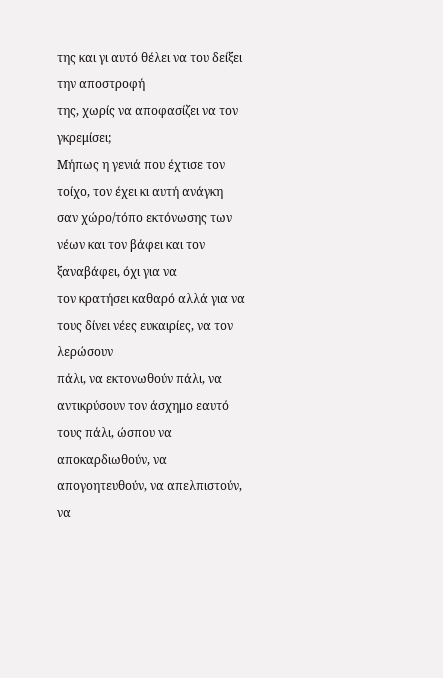της και γι αυτό θέλει να του δείξει την αποστροφή
της, χωρίς να αποφασίζει να τον γκρεμίσει;
Μήπως η γενιά που έχτισε τον τοίχο, τον έχει κι αυτή ανάγκη
σαν χώρο/τόπο εκτόνωσης των νέων και τον βάφει και τον ξαναβάφει, όχι για να
τον κρατήσει καθαρό αλλά για να τους δίνει νέες ευκαιρίες, να τον λερώσουν
πάλι, να εκτονωθούν πάλι, να αντικρύσουν τον άσχημο εαυτό τους πάλι, ώσπου να
αποκαρδιωθούν, να απογοητευθούν, να απελπιστούν, να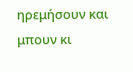ηρεμήσουν και μπουν κι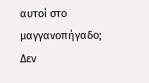αυτοί στο μαγγανοπήγαδο;
Δεν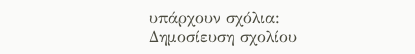υπάρχουν σχόλια:
Δημοσίευση σχολίου